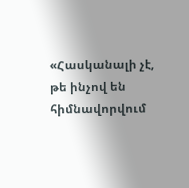«Հասկանալի չէ, թե ինչով են հիմնավորվում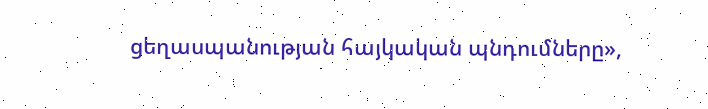ցեղասպանության հայկական պնդումները»,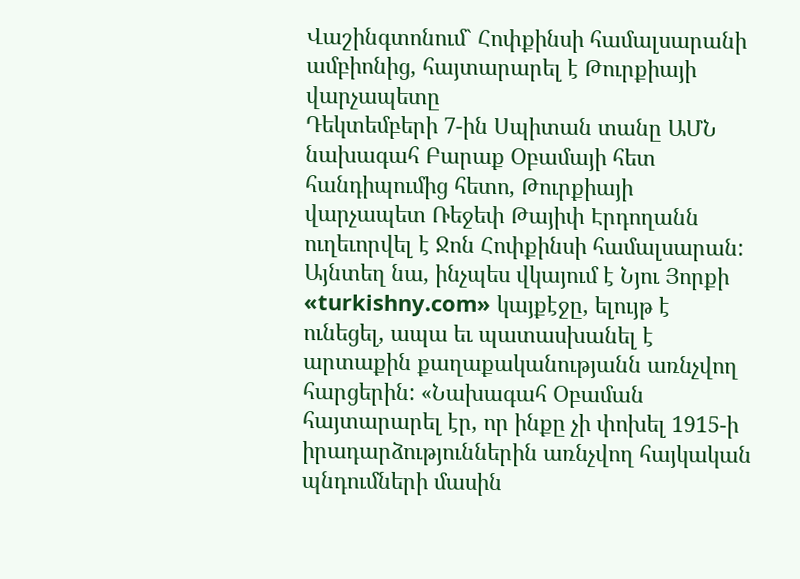Վաշինգտոնում` Հոփքինսի համալսարանի ամբիոնից, հայտարարել է Թուրքիայի վարչապետը
Դեկտեմբերի 7-ին Սպիտան տանը ԱՄՆ նախագահ Բարաք Օբամայի հետ հանդիպումից հետո, Թուրքիայի վարչապետ Ռեջեփ Թայիփ Էրդողանն ուղեւորվել է Ջոն Հոփքինսի համալսարան: Այնտեղ նա, ինչպես վկայում է Նյու Յորքի «turkishny.com» կայքէջը, ելույթ է ունեցել, ապա եւ պատասխանել է արտաքին քաղաքականությանն առնչվող հարցերին: «Նախագահ Օբաման հայտարարել էր, որ ինքը չի փոխել 1915-ի իրադարձություններին առնչվող հայկական պնդումների մասին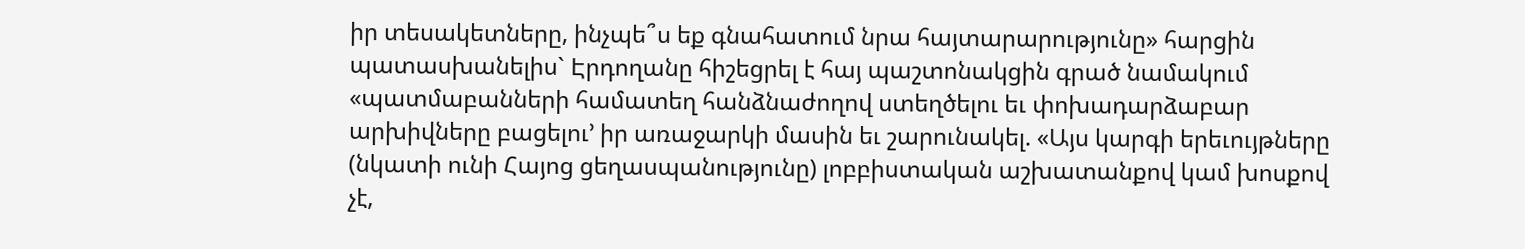իր տեսակետները, ինչպե՞ս եք գնահատում նրա հայտարարությունը» հարցին պատասխանելիս` Էրդողանը հիշեցրել է հայ պաշտոնակցին գրած նամակում «պատմաբանների համատեղ հանձնաժողով ստեղծելու եւ փոխադարձաբար արխիվները բացելու՚ իր առաջարկի մասին եւ շարունակել. «Այս կարգի երեւույթները (նկատի ունի Հայոց ցեղասպանությունը) լոբբիստական աշխատանքով կամ խոսքով չէ,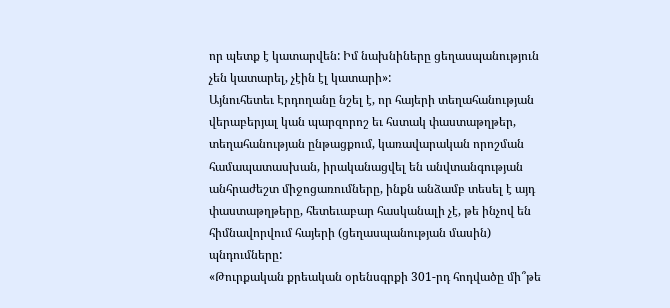որ պետք է կատարվեն: Իմ նախնիները ցեղասպանություն չեն կատարել, չէին էլ կատարի»:
Այնուհետեւ Էրդողանը նշել է, որ հայերի տեղահանության վերաբերյալ կան պարզորոշ եւ հստակ փաստաթղթեր, տեղահանության ընթացքում, կառավարական որոշման համապատասխան, իրականացվել են անվտանգության անհրաժեշտ միջոցառումները, ինքն անձամբ տեսել է այդ փաստաթղթերը, հետեւաբար հասկանալի չէ, թե ինչով են հիմնավորվում հայերի (ցեղասպանության մասին) պնդումները:
«Թուրքական քրեական օրենսգրքի 301-րդ հոդվածը մի՞թե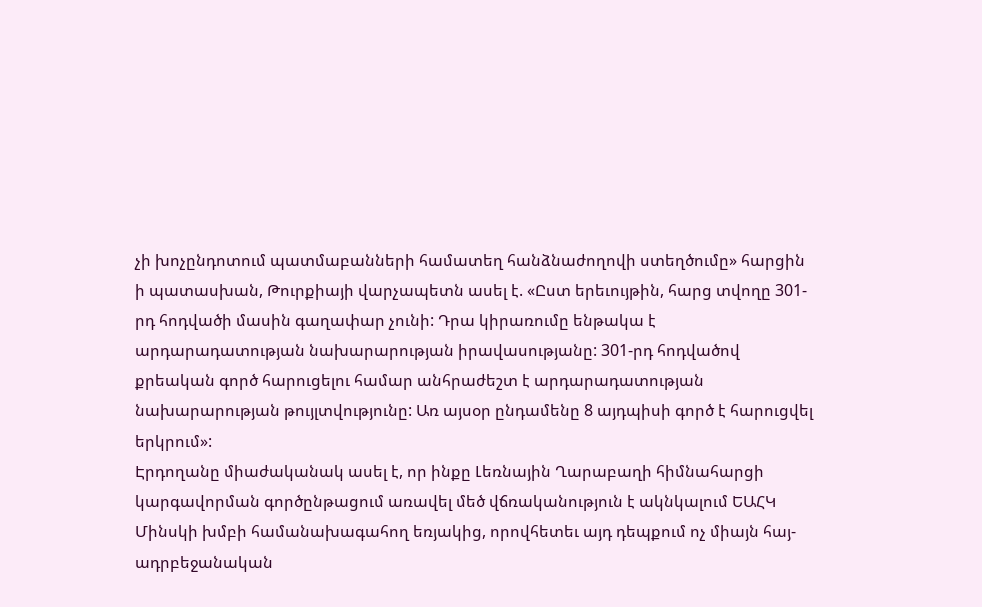չի խոչընդոտում պատմաբանների համատեղ հանձնաժողովի ստեղծումը» հարցին ի պատասխան, Թուրքիայի վարչապետն ասել է. «Ըստ երեւույթին, հարց տվողը 301-րդ հոդվածի մասին գաղափար չունի: Դրա կիրառումը ենթակա է արդարադատության նախարարության իրավասությանը: 301-րդ հոդվածով քրեական գործ հարուցելու համար անհրաժեշտ է արդարադատության նախարարության թույլտվությունը: Առ այսօր ընդամենը 8 այդպիսի գործ է հարուցվել երկրում»:
Էրդողանը միաժականակ ասել է, որ ինքը Լեռնային Ղարաբաղի հիմնահարցի կարգավորման գործընթացում առավել մեծ վճռականություն է ակնկալում ԵԱՀԿ Մինսկի խմբի համանախագահող եռյակից, որովհետեւ այդ դեպքում ոչ միայն հայ-ադրբեջանական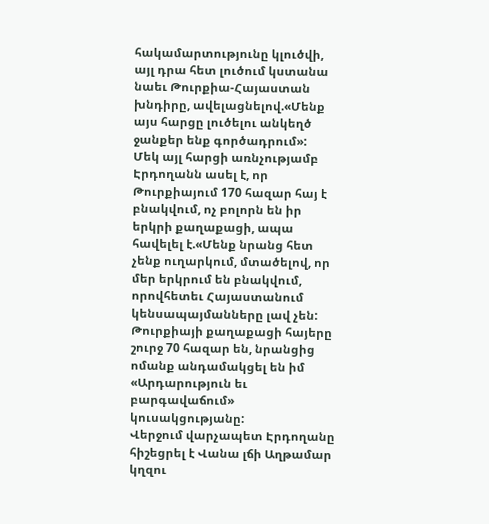հակամարտությունը կլուծվի, այլ դրա հետ լուծում կստանա նաեւ Թուրքիա-Հայաստան խնդիրը, ավելացնելով.«Մենք այս հարցը լուծելու անկեղծ ջանքեր ենք գործադրում»:
Մեկ այլ հարցի առնչությամբ Էրդողանն ասել է, որ Թուրքիայում 170 հազար հայ է բնակվում, ոչ բոլորն են իր երկրի քաղաքացի, ապա հավելել է.«Մենք նրանց հետ չենք ուղարկում, մտածելով, որ մեր երկրում են բնակվում, որովհետեւ Հայաստանում կենսապայմանները լավ չեն: Թուրքիայի քաղաքացի հայերը շուրջ 70 հազար են, նրանցից ոմանք անդամակցել են իմ «Արդարություն եւ բարգավաճում» կուսակցությանը:
Վերջում վարչապետ Էրդողանը հիշեցրել է Վանա լճի Աղթամար կղզու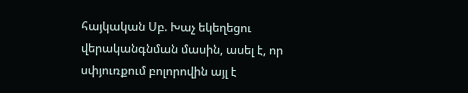հայկական Սբ. Խաչ եկեղեցու վերականգնման մասին, ասել է, որ սփյուռքում բոլորովին այլ է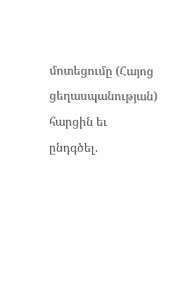մոտեցումը (Հայոց ցեղասպանության) հարցին եւ ընդգծել.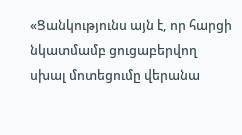«Ցանկությունս այն է, որ հարցի նկատմամբ ցուցաբերվող սխալ մոտեցումը վերանա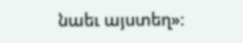նաեւ այստեղ»: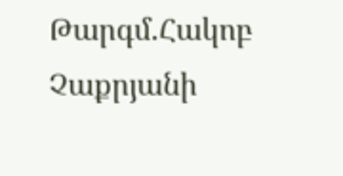Թարգմ.Հակոբ Չաքրյանի